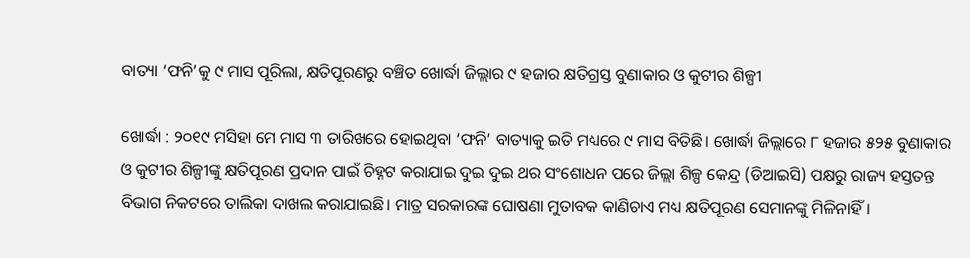ବାତ୍ୟା ‘ଫନି’କୁ ୯ ମାସ ପୂରିଲା, କ୍ଷତିପୂରଣରୁ ବଞ୍ଚିତ ଖୋର୍ଦ୍ଧା ଜିଲ୍ଲାର ୯ ହଜାର କ୍ଷତିଗ୍ରସ୍ତ ବୁଣାକାର ଓ କୁଟୀର ଶିଳ୍ପୀ

ଖୋର୍ଦ୍ଧା : ୨୦୧୯ ମସିହା ମେ ମାସ ୩ ତାରିଖରେ ହୋଇଥିବା ‘ଫନି’ ବାତ୍ୟାକୁ ଇତି ମଧ୍ୟରେ ୯ ମାସ ବିତିଛି। ଖୋର୍ଦ୍ଧା ଜିଲ୍ଲାରେ ୮ ହଜାର ୫୨୫ ବୁଣାକାର ଓ କୁଟୀର ଶିଳ୍ପୀଙ୍କୁ କ୍ଷତିପୂରଣ ପ୍ରଦାନ ପାଇଁ ଚିହ୍ନଟ କରାଯାଇ ଦୁଇ ଦୁଇ ଥର ସଂଶୋଧନ ପରେ ଜିଲ୍ଲା ଶିଳ୍ପ କେନ୍ଦ୍ର (ଡିଆଇସି) ପକ୍ଷରୁ ରାଜ୍ୟ ହସ୍ତତନ୍ତ ବିଭାଗ ନିକଟରେ ତାଲିକା ଦାଖଲ କରାଯାଇଛି। ମାତ୍ର ସରକାରଙ୍କ ଘୋଷଣା ମୁତାବକ କାଣିଚାଏ ମଧ୍ୟ କ୍ଷତିପୂରଣ ସେମାନଙ୍କୁ ମିଳିନାହିଁ।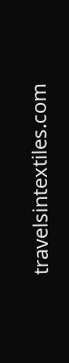travelsintextiles.com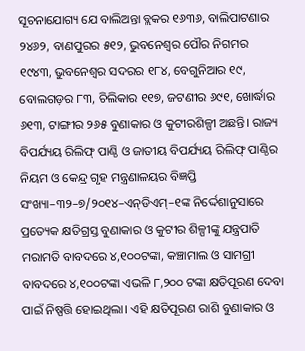ସୂଚନାଯୋଗ୍ୟ ଯେ ବାଲିଅନ୍ତା ବ୍ଲକର ୧୬୩୬, ବାଲିପାଟଣାର ୨୪୬୨, ବାଣପୁରର ୫୧୨, ଭୁବନେଶ୍ବର ପୌର ନିଗମର ୧୯୪୩, ଭୁବନେଶ୍ବର ସଦରର ୧୮୪, ବେଗୁନିଆର ୧୯, ବୋଲଗଡ଼ର ୮୩, ଚିଲିକାର ୧୧୭, ଜଟଣୀର ୬୯୧, ଖୋର୍ଦ୍ଧାର ୬୧୩, ଟାଙ୍ଗୀର ୨୬୫ ବୁଣାକାର ଓ କୁଟୀରଶିଳ୍ପୀ ଅଛନ୍ତି। ରାଜ୍ୟ ବିପର୍ଯ୍ୟୟ ରିଲିଫ୍ ପାଣ୍ଠି ଓ ଜାତୀୟ ବିପର୍ଯ୍ୟୟ ରିଲିଫ୍ ପାଣ୍ଠିର ନିୟମ ଓ କେନ୍ଦ୍ର ଗୃହ ମନ୍ତ୍ରଣାଳୟର ବିଜ୍ଞପ୍ତି ସଂଖ୍ୟା–୩୨–୭/୨୦୧୪–ଏନ୍‌ଡିଏମ୍–୧ଙ୍କ ନିର୍ଦ୍ଦେଶାନୁସାରେ ପ୍ରତ୍ୟେକ କ୍ଷତିଗ୍ରସ୍ତ ବୁଣାକାର ଓ କୁଟୀର ଶିଳ୍ପୀଙ୍କୁ ଯନ୍ତ୍ରପାତି ମରାମତି ବାବଦରେ ୪,୧୦୦ଟଙ୍କା, କଞ୍ଚାମାଲ ଓ ସାମଗ୍ରୀ ବାବଦରେ ୪,୧୦୦ଟଙ୍କା ଏଭଳି ୮,୨୦୦ ଟଙ୍କା କ୍ଷତିପୂରଣ ଦେବା ପାଇଁ ନିଷ୍ପତ୍ତି ହୋଇଥିଲା। ଏହି କ୍ଷତିପୂରଣ ରାଶି ବୁଣାକାର ଓ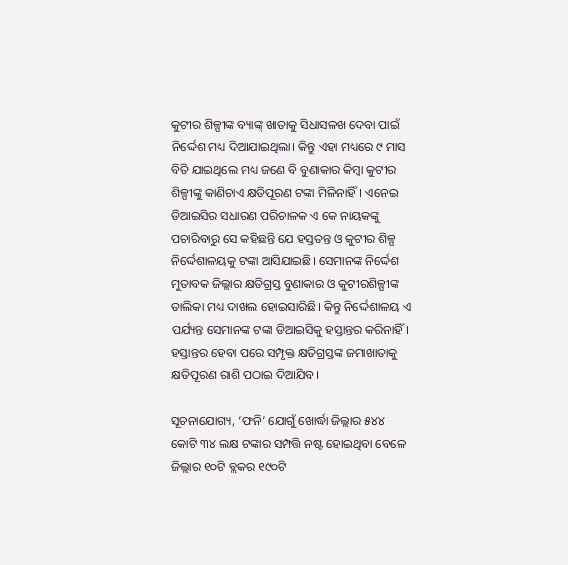କୁଟୀର ଶିଳ୍ପୀଙ୍କ ବ୍ୟାଙ୍କ୍ ଖାତାକୁ ସିଧାସଳଖ ଦେବା ପାଇଁ ନିର୍ଦ୍ଦେଶ ମଧ୍ୟ ଦିଆଯାଇଥିଲା। କିନ୍ତୁ ଏହା ମଧ୍ୟରେ ୯ ମାସ ବିତି ଯାଇଥିଲେ ମଧ୍ୟ ଜଣେ ବି ବୁଣାକାର କିମ୍ବା କୁଟୀର ଶିଳ୍ପୀଙ୍କୁ କାଣିଚାଏ କ୍ଷତିପୂରଣ ଟଙ୍କା ମିଳିନାହିଁ। ଏନେଇ ଡିଆଇସିର ସଧାରଣ ପରିଚାଳକ ଏ କେ ନାୟକଙ୍କୁ ପଚାରିବାରୁ ସେ କହିଛନ୍ତି ଯେ ହସ୍ତତନ୍ତ ଓ କୁଟୀର ଶିଳ୍ପ ନିର୍ଦ୍ଦେଶାଳୟକୁ ଟଙ୍କା ଆସିଯାଇଛି। ସେମାନଙ୍କ ନିର୍ଦ୍ଦେଶ ମୁତାବକ ଜିଲ୍ଲାର କ୍ଷତିଗ୍ରସ୍ତ ବୁଣାକାର ଓ କୁଟୀରଶିଳ୍ପୀଙ୍କ ତାଲିକା ମଧ୍ୟ ଦାଖଲ ହୋଇସାରିଛି। କିନ୍ତୁ ନିର୍ଦ୍ଦେଶାଳୟ ଏ ପର୍ଯ୍ୟନ୍ତ ସେମାନଙ୍କ ଟଙ୍କା ଡିଆଇସିକୁ ହସ୍ତାନ୍ତର କରିନାହିଁ। ହସ୍ତାନ୍ତର ହେବା ପରେ ସମ୍ପୃକ୍ତ କ୍ଷତିଗ୍ରସ୍ତଙ୍କ ଜମାଖାତାକୁ କ୍ଷତିପୂରଣ ରାଶି ପଠାଇ ଦିଆଯିବ।

ସୂଚନାଯୋଗ୍ୟ, ‘ଫନି’ ଯୋଗୁଁ ଖୋର୍ଦ୍ଧା ଜିଲ୍ଲାର ୫୪୪ କୋଟି ୩୪ ଲକ୍ଷ ଟଙ୍କାର ସମ୍ପତ୍ତି ନଷ୍ଟ ହୋଇଥିବା ବେଳେ ଜିଲ୍ଲାର ୧୦ଟି ବ୍ଲକର ୧୯୦ଟି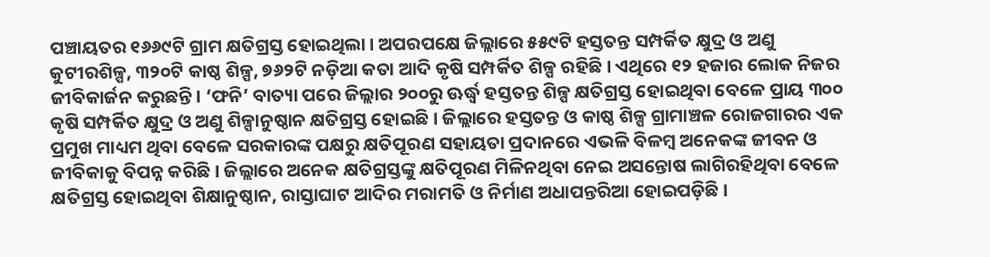ପଞ୍ଚାୟତର ୧୬୬୯ଟି ଗ୍ରାମ କ୍ଷତିଗ୍ରସ୍ତ ହୋଇଥିଲା। ଅପରପକ୍ଷେ ଜିଲ୍ଲାରେ ୫୫୯ଟି ହସ୍ତତନ୍ତ ସମ୍ପର୍କିତ କ୍ଷୁଦ୍ର ଓ ଅଣୁ କୁଟୀରଶିଳ୍ପ, ୩୨୦ଟି କାଷ୍ଠ ଶିଳ୍ପ, ୭୬୨ଟି ନଡ଼ିଆ କତା ଆଦି କୃଷି ସମ୍ପର୍କିତ ଶିଳ୍ପ ରହିଛି। ଏଥିରେ ୧୨ ହଜାର ଲୋକ ନିଜର ଜୀବିକାର୍ଜନ କରୁଛନ୍ତି। ‘ଫନି’ ବାତ୍ୟା ପରେ ଜିଲ୍ଲାର ୨୦୦ରୁ ଊର୍ଦ୍ଧ୍ବ ହସ୍ତତନ୍ତ ଶିଳ୍ପ କ୍ଷତିଗ୍ରସ୍ତ ହୋଇଥିବା ବେଳେ ପ୍ରାୟ ୩୦୦ କୃଷି ସମ୍ପର୍କିତ କ୍ଷୁଦ୍ର ଓ ଅଣୁ ଶିଳ୍ପାନୁଷ୍ଠାନ କ୍ଷତିଗ୍ରସ୍ତ ହୋଇଛି। ଜିଲ୍ଲାରେ ହସ୍ତତନ୍ତ ଓ କାଷ୍ଠ ଶିଳ୍ପ ଗ୍ରାମାଞ୍ଚଳ ରୋଜଗାରର ଏକ ପ୍ରମୁଖ ମାଧ୍ୟମ ଥିବା ବେଳେ ସରକାରଙ୍କ ପକ୍ଷରୁ କ୍ଷତିପୂରଣ ସହାୟତା ପ୍ରଦାନରେ ଏଭଳି ବିଳମ୍ବ ଅନେକଙ୍କ ଜୀବନ ଓ ଜୀବିକାକୁ ବିପନ୍ନ କରିଛି। ଜିଲ୍ଲାରେ ଅନେକ କ୍ଷତିଗ୍ରସ୍ତଙ୍କୁ କ୍ଷତିପୂରଣ ମିଳିନଥିବା ନେଇ ଅସନ୍ତୋଷ ଲାଗିରହିଥିବା ବେଳେ କ୍ଷତିଗ୍ରସ୍ତ ହୋଇଥିବା ଶିକ୍ଷାନୁଷ୍ଠାନ, ରାସ୍ତାଘାଟ ଆଦିର ମରାମତି ଓ ନିର୍ମାଣ ଅଧାପନ୍ତରିଆ ହୋଇପଡ଼ିଛି।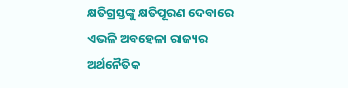କ୍ଷତିଗ୍ରସ୍ତଙ୍କୁ କ୍ଷତିପୂରଣ ଦେବାରେ ଏଭଳି ଅବହେଳା ରାଜ୍ୟର ଅର୍ଥନୈତିକ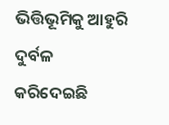ଭିତ୍ତିଭୂମିକୁ ଆହୁରି ଦୁର୍ବଳ କରିଦେଇଛି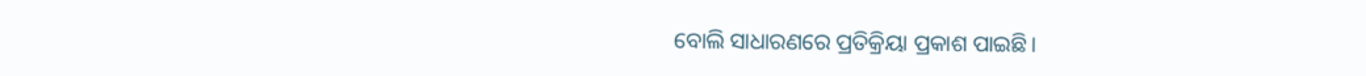ବୋଲି ସାଧାରଣରେ ପ୍ରତିକ୍ରିୟା ପ୍ରକାଶ ପାଇଛି।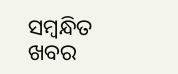ସମ୍ବନ୍ଧିତ ଖବର